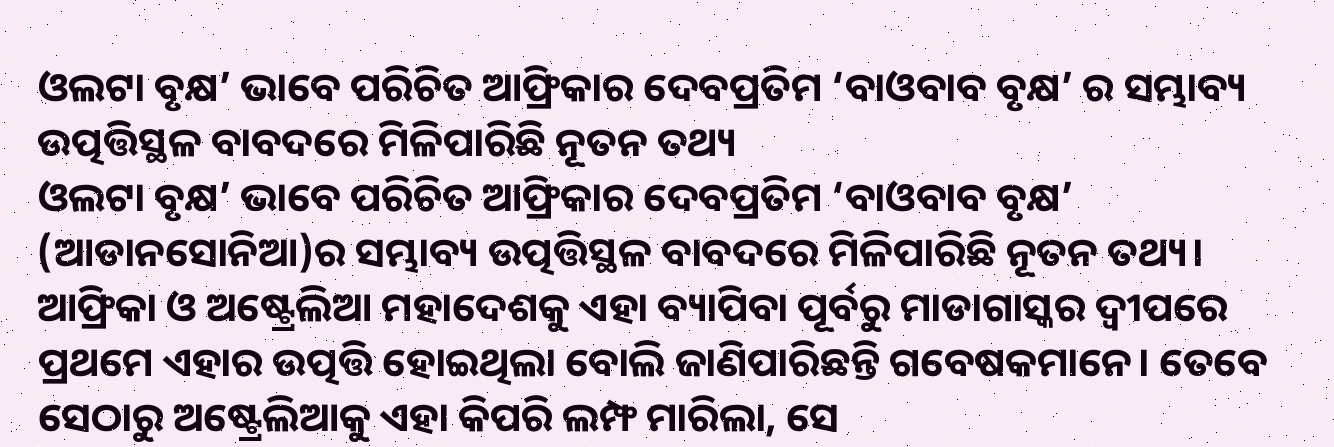ଓଲଟା ବୃକ୍ଷ’ ଭାବେ ପରିଚିତ ଆଫ୍ରିକାର ଦେବପ୍ରତିମ ‘ବାଓବାବ ବୃକ୍ଷ’ ର ସମ୍ଭାବ୍ୟ ଉତ୍ପତ୍ତିସ୍ଥଳ ବାବଦରେ ମିଳିପାରିଛି ନୂତନ ତଥ୍ୟ
ଓଲଟା ବୃକ୍ଷ’ ଭାବେ ପରିଚିତ ଆଫ୍ରିକାର ଦେବପ୍ରତିମ ‘ବାଓବାବ ବୃକ୍ଷ’ (ଆଡାନସୋନିଆ)ର ସମ୍ଭାବ୍ୟ ଉତ୍ପତ୍ତିସ୍ଥଳ ବାବଦରେ ମିଳିପାରିଛି ନୂତନ ତଥ୍ୟ। ଆଫ୍ରିକା ଓ ଅଷ୍ଟ୍ରେଲିଆ ମହାଦେଶକୁ ଏହା ବ୍ୟାପିବା ପୂର୍ବରୁ ମାଡାଗାସ୍କର ଦ୍ବୀପରେ ପ୍ରଥମେ ଏହାର ଉତ୍ପତ୍ତି ହୋଇଥିଲା ବୋଲି ଜାଣିପାରିଛନ୍ତି ଗବେଷକମାନେ। ତେବେ ସେଠାରୁ ଅଷ୍ଟ୍ରେଲିଆକୁ ଏହା କିପରି ଲମ୍ଫ ମାରିଲା, ସେ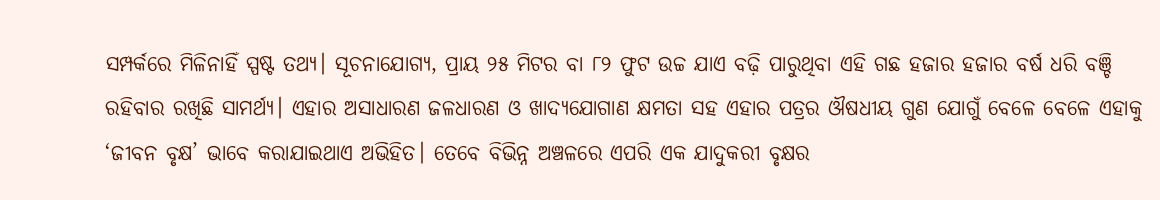ସମ୍ପର୍କରେ ମିଳିନାହିଁ ସ୍ପଷ୍ଟ ତଥ୍ୟ। ସୂଚନାଯୋଗ୍ୟ, ପ୍ରାୟ ୨୫ ମିଟର ବା ୮୨ ଫୁଟ ଉଚ୍ଚ ଯାଏ ବଢ଼ି ପାରୁଥିବା ଏହି ଗଛ ହଜାର ହଜାର ବର୍ଷ ଧରି ବଞ୍ଚି ରହିବାର ରଖିଛି ସାମର୍ଥ୍ୟ। ଏହାର ଅସାଧାରଣ ଜଳଧାରଣ ଓ ଖାଦ୍ୟଯୋଗାଣ କ୍ଷମତା ସହ ଏହାର ପତ୍ରର ଔଷଧୀୟ ଗୁଣ ଯୋଗୁଁ ବେଳେ ବେଳେ ଏହାକୁ ‘ଜୀବନ ବୃକ୍ଷ’ ଭାବେ କରାଯାଇଥାଏ ଅଭିହିତ। ତେବେ ବିଭିନ୍ନ ଅଞ୍ଚଳରେ ଏପରି ଏକ ଯାଦୁକରୀ ବୃକ୍ଷର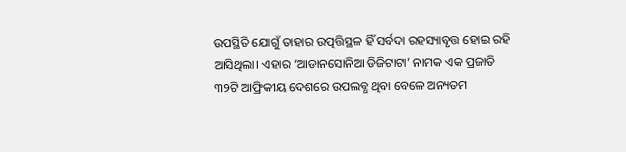ଉପସ୍ଥିତି ଯୋଗୁଁ ତାହାର ଉତ୍ପତ୍ତିସ୍ଥଳ ହିଁ ସର୍ବଦା ରହସ୍ୟାବୃତ୍ତ ହୋଇ ରହି ଆସିଥିଲା। ଏହାର ‘ଆଡାନସୋନିଆ ଡିଜିଟାଟା’ ନାମକ ଏକ ପ୍ରଜାତି ୩୨ଟି ଆଫ୍ରିକୀୟ ଦେଶରେ ଉପଲବ୍ଧ ଥିବା ବେଳେ ଅନ୍ୟତମ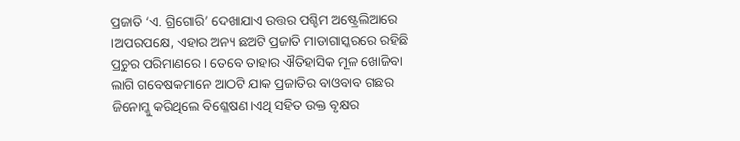ପ୍ରଜାତି ‘ଏ. ଗ୍ରିଗୋରି’ ଦେଖାଯାଏ ଉତ୍ତର ପଶ୍ଚିମ ଅଷ୍ଟ୍ରେଲିଆରେ ।ଅପରପକ୍ଷେ, ଏହାର ଅନ୍ୟ ଛଅଟି ପ୍ରଜାତି ମାଡାଗାସ୍କରରେ ରହିଛି ପ୍ରଚୁର ପରିମାଣରେ। ତେବେ ତାହାର ଐତିହାସିକ ମୂଳ ଖୋଜିବା ଲାଗି ଗବେଷକମାନେ ଆଠଟି ଯାକ ପ୍ରଜାତିର ବାଓବାବ ଗଛର ଜିନୋମ୍କୁ କରିଥିଲେ ବିଶ୍ଳେଷଣ।ଏଥି ସହିତ ଉକ୍ତ ବୃକ୍ଷର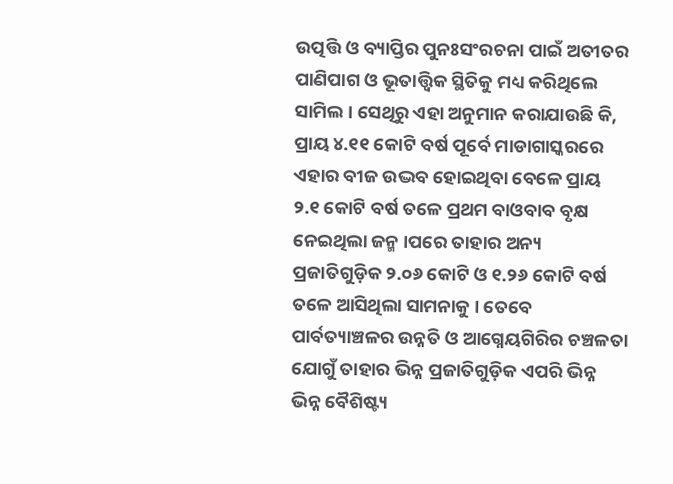ଉତ୍ପତ୍ତି ଓ ବ୍ୟାପ୍ତିର ପୁନଃସଂରଚନା ପାଇଁ ଅତୀତର ପାଣିପାଗ ଓ ଭୂତାତ୍ତ୍ବିକ ସ୍ଥିତିକୁ ମଧ୍ୟ କରିଥିଲେ ସାମିଲ। ସେଥିରୁ ଏହା ଅନୁମାନ କରାଯାଉଛି କି, ପ୍ରାୟ ୪.୧୧ କୋଟି ବର୍ଷ ପୂର୍ବେ ମାଡାଗାସ୍କରରେ ଏହାର ବୀଜ ଉଦ୍ଭବ ହୋଇଥିବା ବେଳେ ପ୍ରାୟ ୨.୧ କୋଟି ବର୍ଷ ତଳେ ପ୍ରଥମ ବାଓବାବ ବୃକ୍ଷ ନେଇଥିଲା ଜନ୍ମ ।ପରେ ତାହାର ଅନ୍ୟ ପ୍ରଜାତିଗୁଡ଼ିକ ୨.୦୬ କୋଟି ଓ ୧.୨୬ କୋଟି ବର୍ଷ ତଳେ ଆସିଥିଲା ସାମନାକୁ । ତେବେ ପାର୍ବତ୍ୟାଞ୍ଚଳର ଉନ୍ନତି ଓ ଆଗ୍ନେୟଗିରିର ଚଞ୍ଚଳତା ଯୋଗୁଁ ତାହାର ଭିନ୍ନ ପ୍ରଜାତିଗୁଡ଼ିକ ଏପରି ଭିନ୍ନ ଭିନ୍ନ ବୈଶିଷ୍ଟ୍ୟ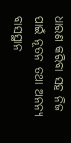ଧାରଣ କରିବା ସହ ନିଜ ପାଇଁ ନୂତନ ତଥା ଅନନ୍ୟ ବାସସ୍ଥାନ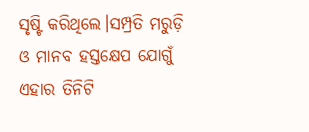ସୃଷ୍ଟି କରିଥିଲେ।ସମ୍ପ୍ରତି ମରୁଡ଼ି ଓ ମାନବ ହସ୍ତକ୍ଷେପ ଯୋଗୁଁ ଏହାର ତିନିଟି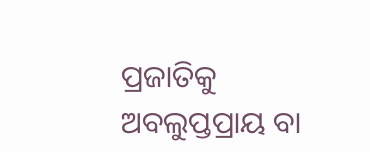ପ୍ରଜାତିକୁ ଅବଲୁପ୍ତପ୍ରାୟ ବା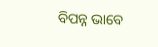ବିପନ୍ନ ଭାବେ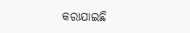କରାଯାଇଛି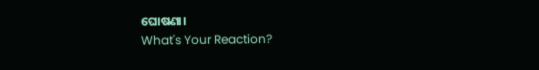ଘୋଷଣା।
What's Your Reaction?